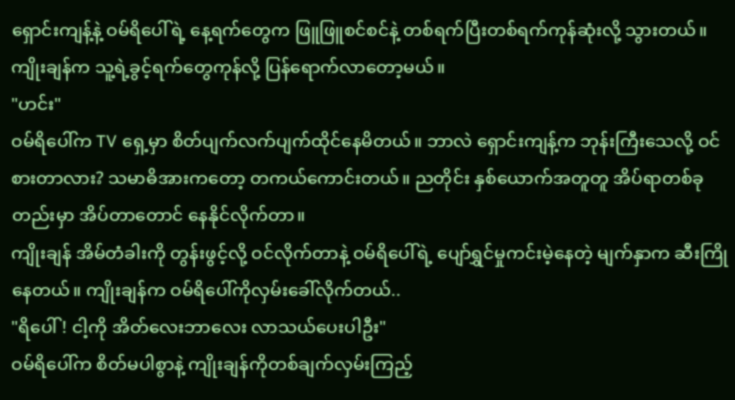ရှောင်းကျန့်နဲ့ ဝမ်ရိပေါ်ရဲ့ နေ့ရက်တွေက ဖြူဖြူစင်စင်နဲ့ တစ်ရက်ပြီးတစ်ရက်ကုန်ဆုံးလို့ သွားတယ်။
ကျိုးချန်က သူ့ရဲ့ခွင့်ရက်တွေကုန်လို့ ပြန်ရောက်လာတော့မယ်။
"ဟင်း"
ဝမ်ရိပေါ်က TV ရှေ့မှာ စိတ်ပျက်လက်ပျက်ထိုင်နေမိတယ်။ ဘာလဲ ရှောင်းကျန့်က ဘုန်းကြီးသေလို့ ဝင်စားတာလား? သမာဓိအားကတော့ တကယ်ကောင်းတယ်။ ညတိုင်း နှစ်ယောက်အတူတူ အိပ်ရာတစ်ခုတည်းမှာ အိပ်တာတောင် နေနိုင်လိုက်တာ။
ကျိုးချန် အိမ်တံခါးကို တွန်းဖွင့်လို့ ဝင်လိုက်တာနဲ့ ဝမ်ရိပေါ်ရဲ့ ပျော်ရွှင်မှုကင်းမဲ့နေတဲ့ မျက်နှာက ဆီးကြိုနေတယ်။ ကျိုးချန်က ဝမ်ရိပေါ်ကိုလှမ်းခေါ်လိုက်တယ်..
"ရိပေါ်! ငါ့ကို အိတ်လေးဘာလေး လာသယ်ပေးပါဦး"
ဝမ်ရိပေါ်က စိတ်မပါစွာနဲ့ ကျိုးချန်ကိုတစ်ချက်လှမ်းကြည့်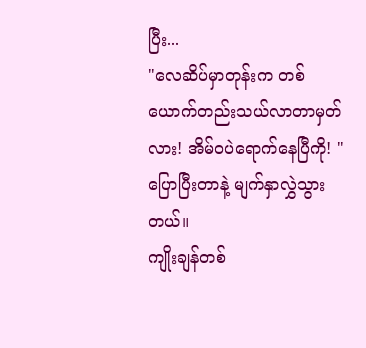ပြီး...
"လေဆိပ်မှာတုန်းက တစ်ယောက်တည်းသယ်လာတာမှတ်လား! အိမ်ဝပဲရောက်နေပြီကို! " ပြောပြီးတာနဲ့ မျက်နှာလွှဲသွားတယ်။
ကျိုးချန်တစ်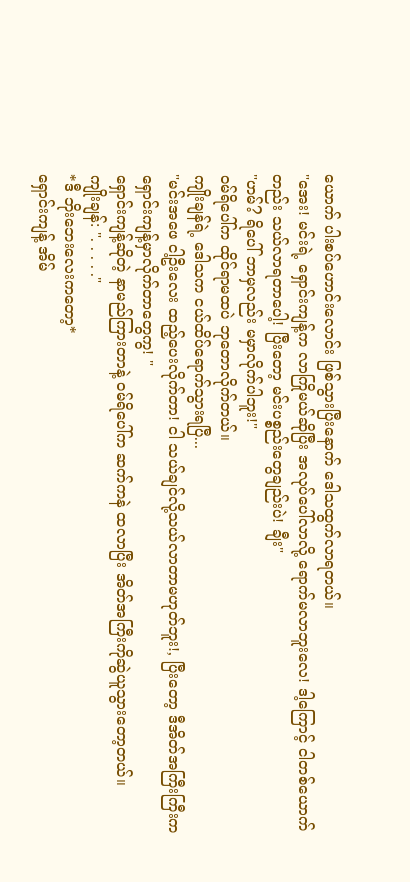ယောက် ပါးစပ်ဟောင်းလောင်း ဖြစ်သွားပြီးနောက် ဒေါသထွက်လာရတယ်။
"အေး! မင်းရဲ့ ရှောင်းကျန့်က လာကြိုမယ်ဆိုပြီး အလုပ်ပေါ်လာလို့ ရောက်မလာဘူးလေ! ဒါ့ကြောင့် ငါတစ်ယောက်တည်း သယ်လာရတာပေါ့! ပြီးတော့ မင်းပစ္စည်းတွေချည်းပဲ! ချီး"
"ဟမ်? ရိပေါ် ဘာမှလည်း မမှာလိုက်ပါဘူး!"
ဝမ်ရိပေါ်က ထိုင်ရာမထပဲ ဘုတောလိုက်တယ်။
ကျိုးချန်ရဲ့ ဒေါသက ငယ်ထိပ်ရောက်သွားရပြီ...
"မင်းအဖေ ငါ့ဦးလေး ထည့်ပေးလိုက်တာ! ငါ သယ်ချင်လို့သယ်လာတာမဟုတ်ဘူး!, ပြီးတော့ ဒီအိတ်အကြီးကြီးက ရှောင်းကျန့်မှာလိုက်တာတွေကွ! "
ရှောင်းကျန့်ဆိုတဲ့ နာမည်ကြားတာနဲ့ ဝမ်ရိပေါ်က ဆက်ကနဲ ထလာပြီး အိတ်အကြီးကိုဆွဲယူသွားတော့တယ်။
ကျိုးချန်: ". . . . ."
*ဒီ ဘိုးဘေးလေးကတော့*
ရှောင်းကျန့် အိမ်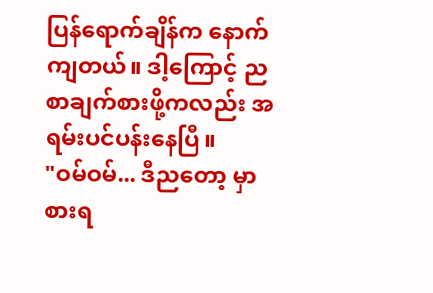ပြန်ရောက်ချိန်က နောက်ကျတယ်။ ဒါ့ကြောင့် ညစာချက်စားဖို့ကလည်း အရမ်းပင်ပန်းနေပြီ။
"ဝမ်ဝမ်... ဒီညတော့ မှာစားရ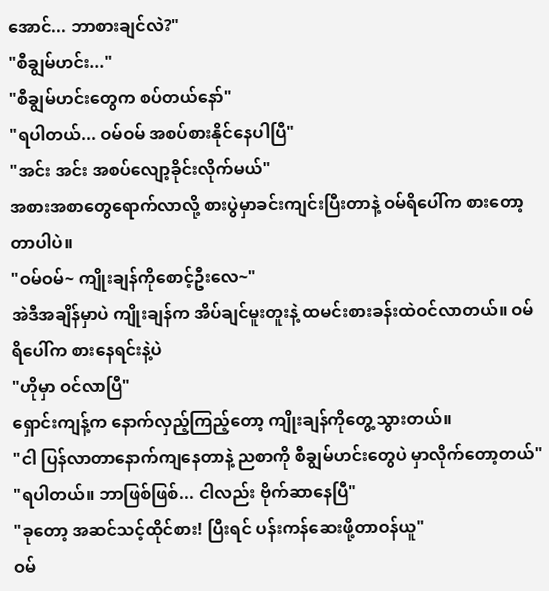အောင်... ဘာစားချင်လဲ?"
"စီချွမ်ဟင်း..."
"စီချွမ်ဟင်းတွေက စပ်တယ်နော်"
"ရပါတယ်... ဝမ်ဝမ် အစပ်စားနိုင်နေပါပြီ"
"အင်း အင်း အစပ်လျော့ခိုင်းလိုက်မယ်"
အစားအစာတွေရောက်လာလို့ စားပွဲမှာခင်းကျင်းပြီးတာနဲ့ ဝမ်ရိပေါ်က စားတော့တာပါပဲ။
"ဝမ်ဝမ်~ ကျိုးချန်ကိုစောင့်ဦးလေ~"
အဲဒီအချိန်မှာပဲ ကျိုးချန်က အိပ်ချင်မူးတူးနဲ့ ထမင်းစားခန်းထဲဝင်လာတယ်။ ဝမ်ရိပေါ်က စားနေရင်းနဲ့ပဲ
"ဟိုမှာ ဝင်လာပြီ"
ရှောင်းကျန့်က နောက်လှည့်ကြည့်တော့ ကျိုးချန်ကိုတွေ့သွားတယ်။
"ငါ ပြန်လာတာနောက်ကျနေတာနဲ့ ညစာကို စီချွမ်ဟင်းတွေပဲ မှာလိုက်တော့တယ်"
"ရပါတယ်။ ဘာဖြစ်ဖြစ်... ငါလည်း ဗိုက်ဆာနေပြီ"
"ခုတော့ အဆင်သင့်ထိုင်စား! ပြီးရင် ပန်းကန်ဆေးဖို့တာဝန်ယူ"
ဝမ်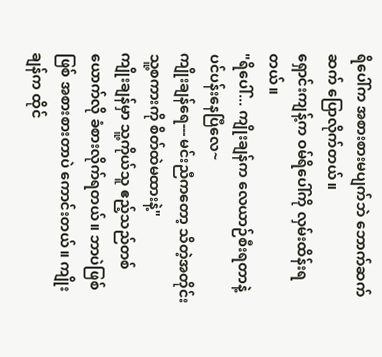ရိပေါ်က အစားစားမပျက်ဘဲ ဘောက်ဆက်ဆက် ပြောလိုက်တယ်။
ရှောင်းကျန့်က ဝမ်ရိပေါ်ကို လှမ်းထိန်းရတယ်။
"ရိပေါ်... ကျိုးချန်က လေယာဉ်စီးရတာနဲ့ ပင်ပန်းနေပြီလေ~
ကျိုးချန်ရေ--- မင်းညီကတော့ သိတဲ့အတိုင်း သူ့စကားကို စိတ်ထဲမထားနဲ့"
ကျိုးချန်မှာ သူ့ကိုယ်သူ ဧည့်သည်တစ်ယောက်လို ခံစားလိုက်ရတယ်။ ဘာပဲဖြစ်ဖြစ် အစားစားတာပဲ ကောင်းတယ်။ ကျိုးချန်က ထိုင်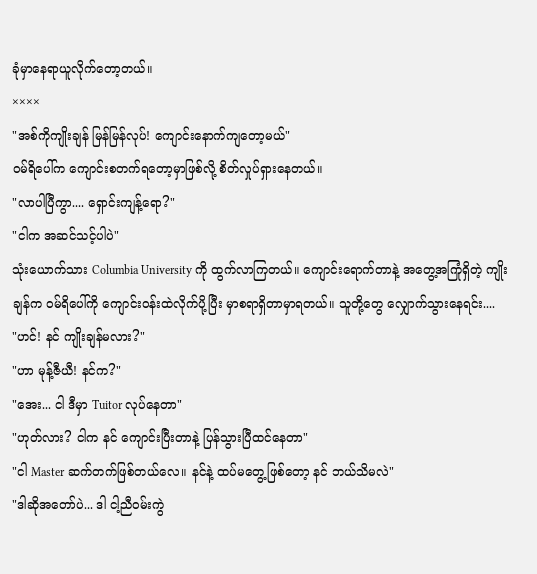ခုံမှာနေရာယူလိုက်တော့တယ်။
××××
"အစ်ကိုကျိုးချန် မြန်မြန်လုပ်! ကျောင်းနောက်ကျတော့မယ်"
ဝမ်ရိပေါ်က ကျောင်းစတက်ရတော့မှာဖြစ်လို့ စိတ်လှုပ်ရှားနေတယ်။
"လာပါပြီကွာ.... ရှောင်းကျန့်ရော?"
"ငါက အဆင်သင့်ပါပဲ"
သုံးယောက်သား Columbia University ကို ထွက်လာကြတယ်။ ကျောင်းရောက်တာနဲ့ အတွေ့အကြုံရှိတဲ့ ကျိုးချန်က ဝမ်ရိပေါ်ကို ကျောင်းဝန်းထဲလိုက်ပို့ပြီး မှာစရာရှိတာမှာရတယ်။ သူတို့တွေ လျှောက်သွားနေရင်း....
"ဟင်! နင် ကျိုးချန်မလား?"
"ဟာ မုန့်ဇီယီ! နင်က?"
"အေး... ငါ ဒီမှာ Tuitor လုပ်နေတာ"
"ဟုတ်လား? ငါက နင် ကျောင်းပြီးတာနဲ့ ပြန်သွားပြီထင်နေတာ"
"ငါ Master ဆက်တက်ဖြစ်တယ်လေ။ နင်နဲ့ ထပ်မတွေ့ဖြစ်တော့ နင် ဘယ်သိမလဲ"
"ဒါဆိုအတော်ပဲ... ဒါ ငါ့ညီဝမ်းကွဲ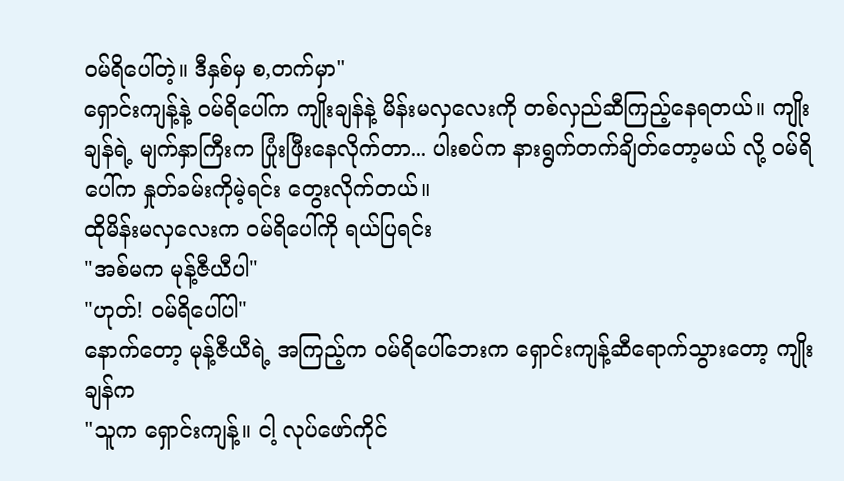ဝမ်ရိပေါ်တဲ့။ ဒီနှစ်မှ စ,တက်မှာ"
ရှောင်းကျန့်နဲ့ ဝမ်ရိပေါ်က ကျိုးချန်နဲ့ မိန်းမလှလေးကို တစ်လှည်ဆီကြည့်နေရတယ်။ ကျိုးချန်ရဲ့ မျက်နှာကြီးက ပြုံးဖြီးနေလိုက်တာ... ပါးစပ်က နားရွက်တက်ချိတ်တော့မယ် လို့ ဝမ်ရိပေါ်က နှုတ်ခမ်းကိုမဲ့ရင်း တွေးလိုက်တယ်။
ထိုမိန်းမလှလေးက ဝမ်ရိပေါ်ကို ရယ်ပြရင်း
"အစ်မက မုန့်ဇီယီပါ"
"ဟုတ်! ဝမ်ရိပေါ်ပါ"
နောက်တော့ မုန့်ဇီယီရဲ့ အကြည့်က ဝမ်ရိပေါ်ဘေးက ရှောင်းကျန့်ဆီရောက်သွားတော့ ကျိုးချန်က
"သူက ရှောင်းကျန့်။ ငါ့ လုပ်ဖော်ကိုင်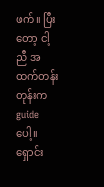ဖက်။ ပြီးတော့ ငါ့ညီ အထက်တန်းတုန်းက guide ပေါ့။ ရှောင်း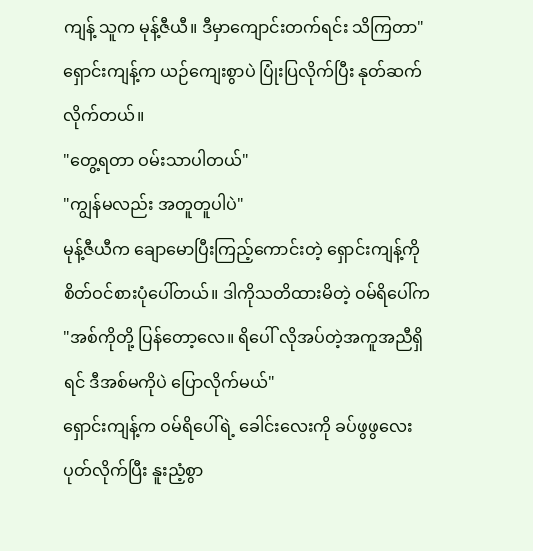ကျန့် သူက မုန့်ဇီယီ။ ဒီမှာကျောင်းတက်ရင်း သိကြတာ"
ရှောင်းကျန့်က ယဉ်ကျေးစွာပဲ ပြုံးပြလိုက်ပြီး နုတ်ဆက်လိုက်တယ်။
"တွေ့ရတာ ဝမ်းသာပါတယ်"
"ကျွန်မလည်း အတူတူပါပဲ"
မုန့်ဇီယီက ချောမောပြီးကြည့်ကောင်းတဲ့ ရှောင်းကျန့်ကို စိတ်ဝင်စားပုံပေါ်တယ်။ ဒါကိုသတိထားမိတဲ့ ဝမ်ရိပေါ်က
"အစ်ကိုတို့ ပြန်တော့လေ။ ရိပေါ် လိုအပ်တဲ့အကူအညီရှိရင် ဒီအစ်မကိုပဲ ပြောလိုက်မယ်"
ရှောင်းကျန့်က ဝမ်ရိပေါ်ရဲ့ ခေါင်းလေးကို ခပ်ဖွဖွလေး ပုတ်လိုက်ပြီး နူးညံ့စွာ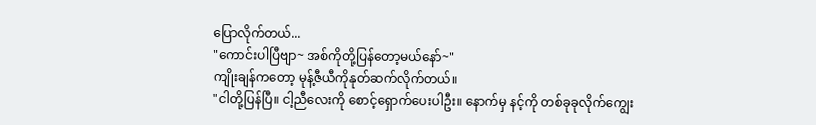ပြောလိုက်တယ်...
"ကောင်းပါပြီဗျာ~ အစ်ကိုတို့ပြန်တော့မယ်နော်~"
ကျိုးချန်ကတော့ မုန့်ဇီယီကိုနုတ်ဆက်လိုက်တယ်။
"ငါတို့ပြန်ပြီ။ ငါ့ညီလေးကို စောင့်ရှောက်ပေးပါဦး။ နောက်မှ နင့်ကို တစ်ခုခုလိုက်ကျွေး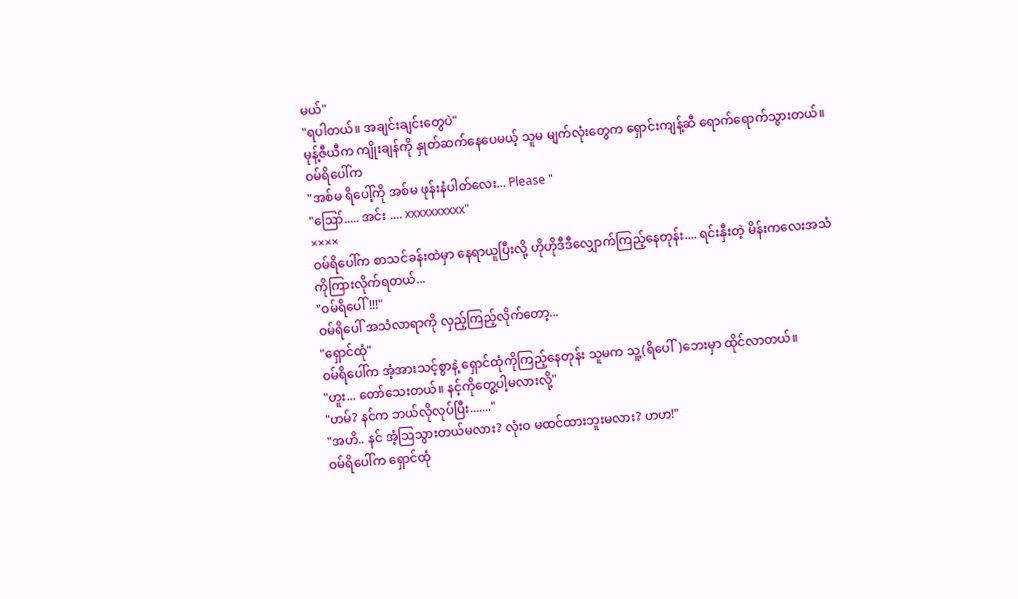မယ်"
"ရပါတယ်။ အချင်းချင်းတွေပဲ"
မုန့်ဇီယီက ကျိုးချန်ကို နှုတ်ဆက်နေပေမယ့် သူမ မျက်လုံးတွေက ရှောင်းကျန့်ဆီ ရောက်ရောက်သွားတယ်။
ဝမ်ရိပေါ်က
"အစ်မ ရိပေါ့်ကို အစ်မ ဖုန်းနံပါတ်လေး... Please "
"ဪ..... အင်း .... xxxxxxxxxx"
××××
ဝမ်ရိပေါ်က စာသင်ခန်းထဲမှာ နေရာယူပြီးလို့ ဟိုဟိုဒီဒီလျှောက်ကြည့်နေတုန်း.... ရင်းနှီးတဲ့ မိန်းကလေးအသံကိုကြားလိုက်ရတယ်...
"ဝမ်ရိပေါ်!!!"
ဝမ်ရိပေါ် အသံလာရာကို လှည့်ကြည့်လိုက်တော့...
"ရှောင်ထုံ"
ဝမ်ရိပေါ်က အံ့အားသင့်စွာနဲ့ ရှောင်ထုံကိုကြည့်နေတုန်း သူမက သူ့(ရိပေါ်)ဘေးမှာ ထိုင်လာတယ်။
"ဟူး... တော်သေးတယ်။ နင့်ကိုတွေ့ပါ့မလားလို့"
"ဟမ်? နင်က ဘယ်လိုလုပ်ပြီး......."
"အဟိ.. နင် အံ့ဩသွားတယ်မလား? လုံးဝ မထင်ထားဘူးမလား? ဟဟ!"
ဝမ်ရိပေါ်က ရှောင်ထုံ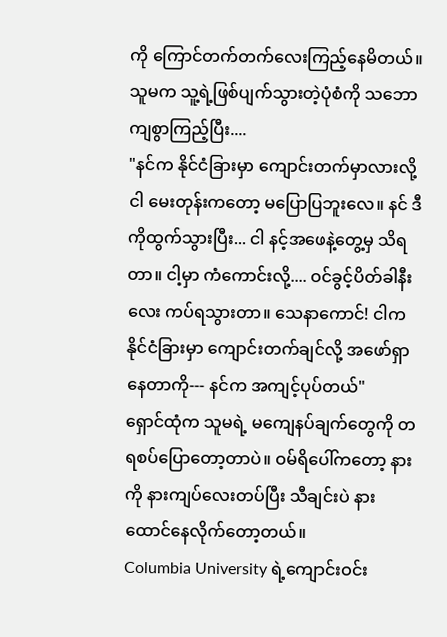ကို ကြောင်တက်တက်လေးကြည့်နေမိတယ်။ သူမက သူ့ရဲ့ဖြစ်ပျက်သွားတဲ့ပုံစံကို သဘောကျစွာကြည့်ပြီး....
"နင်က နိုင်ငံခြားမှာ ကျောင်းတက်မှာလားလို့ ငါ မေးတုန်းကတော့ မပြောပြဘူးလေ။ နင် ဒီကိုထွက်သွားပြီး... ငါ နင့်အဖေနဲ့တွေ့မှ သိရတာ။ ငါ့မှာ ကံကောင်းလို့.... ဝင်ခွင့်ပိတ်ခါနီးလေး ကပ်ရသွားတာ။ သေနာကောင်! ငါက နိုင်ငံခြားမှာ ကျောင်းတက်ချင်လို့ အဖော်ရှာနေတာကို--- နင်က အကျင့်ပုပ်တယ်"
ရှောင်ထုံက သူမရဲ့ မကျေနပ်ချက်တွေကို တရစပ်ပြောတော့တာပဲ။ ဝမ်ရိပေါ်ကတော့ နားကို နားကျပ်လေးတပ်ပြီး သီချင်းပဲ နားထောင်နေလိုက်တော့တယ်။
Columbia University ရဲ့ကျောင်းဝင်း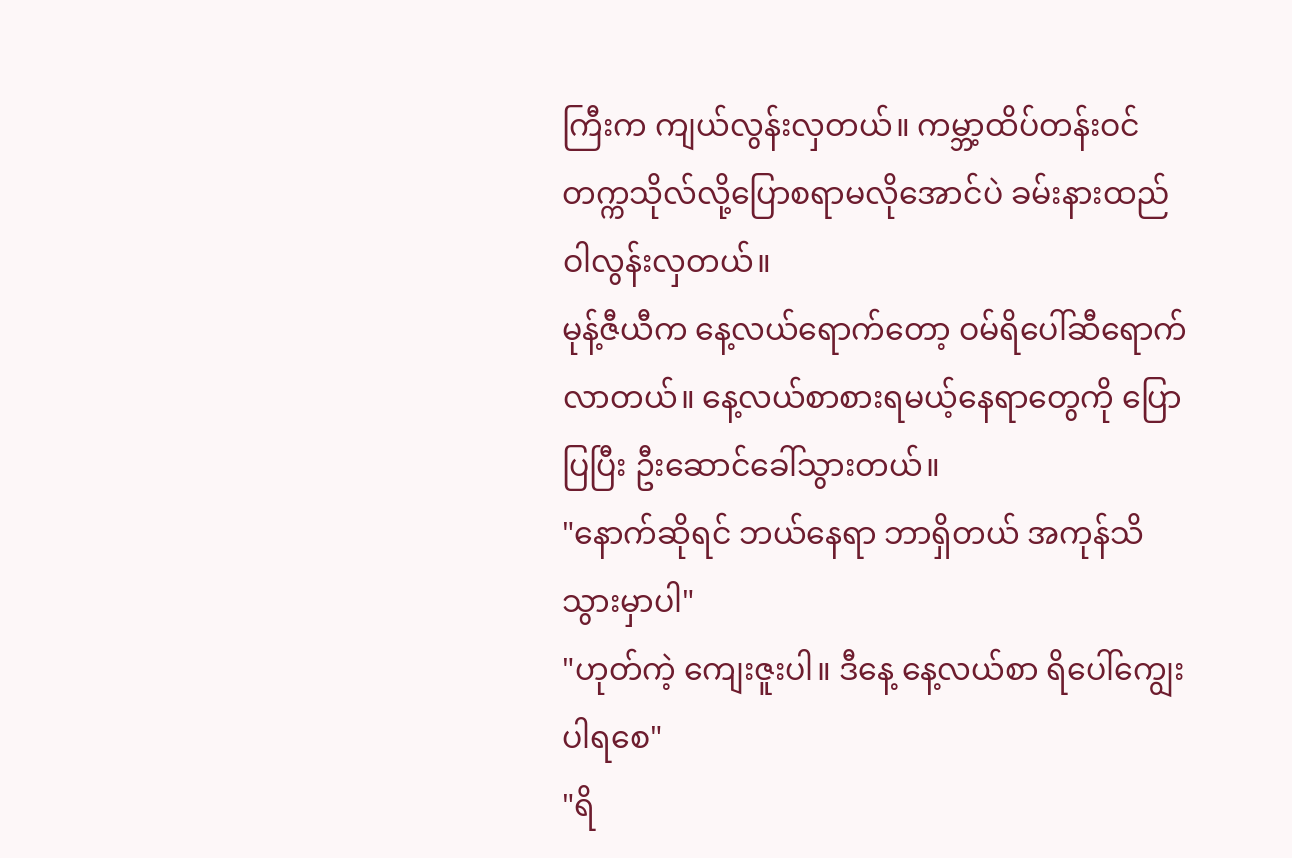ကြီးက ကျယ်လွန်းလှတယ်။ ကမ္ဘာ့ထိပ်တန်းဝင် တက္ကသိုလ်လို့ပြောစရာမလိုအောင်ပဲ ခမ်းနားထည်ဝါလွန်းလှတယ်။
မုန့်ဇီယီက နေ့လယ်ရောက်တော့ ဝမ်ရိပေါ်ဆီရောက်လာတယ်။ နေ့လယ်စာစားရမယ့်နေရာတွေကို ပြောပြပြီး ဦးဆောင်ခေါ်သွားတယ်။
"နောက်ဆိုရင် ဘယ်နေရာ ဘာရှိတယ် အကုန်သိသွားမှာပါ"
"ဟုတ်ကဲ့ ကျေးဇူးပါ။ ဒီနေ့ နေ့လယ်စာ ရိပေါ်ကျွေးပါရစေ"
"ရိ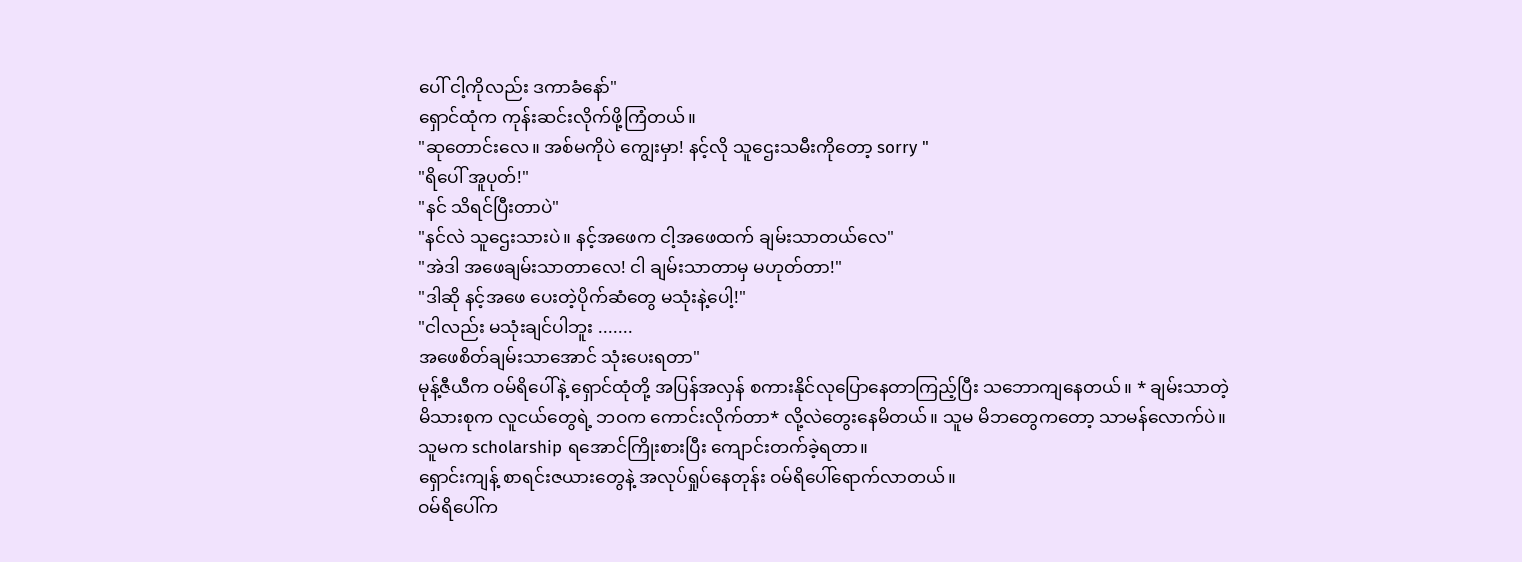ပေါ် ငါ့ကိုလည်း ဒကာခံနော်"
ရှောင်ထုံက ကုန်းဆင်းလိုက်ဖို့ကြံတယ်။
"ဆုတောင်းလေ။ အစ်မကိုပဲ ကျွေးမှာ! နင့်လို သူဌေးသမီးကိုတော့ sorry "
"ရိပေါ် အူပုတ်!"
"နင် သိရင်ပြီးတာပဲ"
"နင်လဲ သူဌေးသားပဲ။ နင့်အဖေက ငါ့အဖေထက် ချမ်းသာတယ်လေ"
"အဲဒါ အဖေချမ်းသာတာလေ! ငါ ချမ်းသာတာမှ မဟုတ်တာ!"
"ဒါဆို နင့်အဖေ ပေးတဲ့ပိုက်ဆံတွေ မသုံးနဲ့ပေါ့!"
"ငါလည်း မသုံးချင်ပါဘူး .......
အဖေစိတ်ချမ်းသာအောင် သုံးပေးရတာ"
မုန့်ဇီယီက ဝမ်ရိပေါ်နဲ့ ရှောင်ထုံတို့ အပြန်အလှန် စကားနိုင်လုပြောနေတာကြည့်ပြီး သဘောကျနေတယ်။ * ချမ်းသာတဲ့ မိသားစုက လူငယ်တွေရဲ့ ဘဝက ကောင်းလိုက်တာ* လို့လဲတွေးနေမိတယ်။ သူမ မိဘတွေကတော့ သာမန်လောက်ပဲ။ သူမက scholarship ရအောင်ကြိုးစားပြီး ကျောင်းတက်ခဲ့ရတာ။
ရှောင်းကျန့် စာရင်းဇယားတွေနဲ့ အလုပ်ရှုပ်နေတုန်း ဝမ်ရိပေါ်ရောက်လာတယ်။
ဝမ်ရိပေါ်က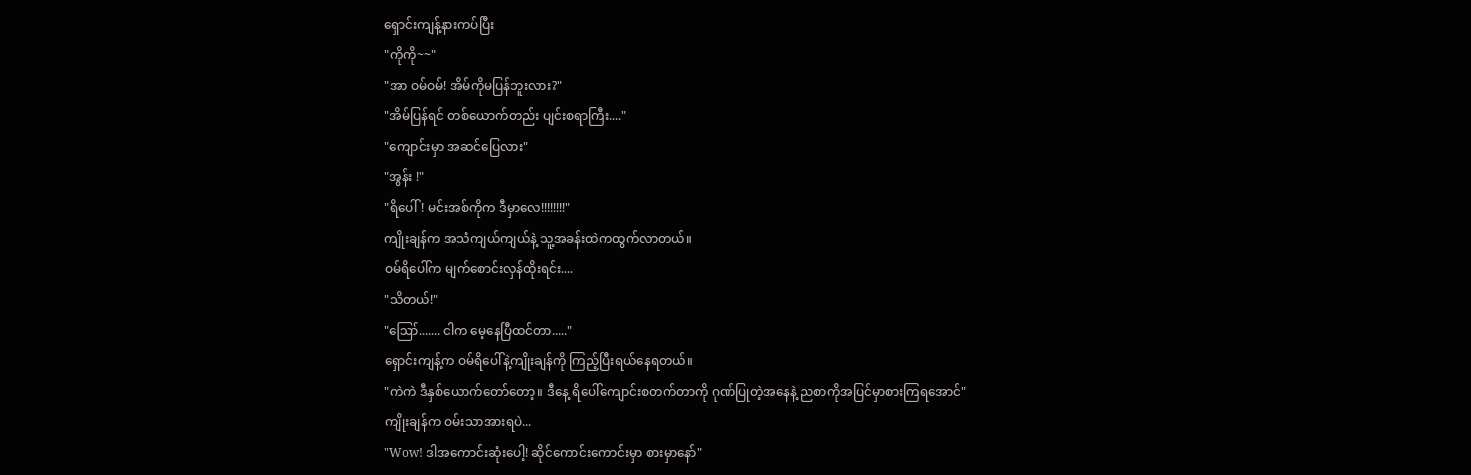ရှောင်းကျန့်နားကပ်ပြီး
"ကိုကို~~"
"အာ ဝမ်ဝမ်! အိမ်ကိုမပြန်ဘူးလား?"
"အိမ်ပြန်ရင် တစ်ယောက်တည်း ပျင်းစရာကြီး...."
"ကျောင်းမှာ အဆင်ပြေလား"
"အွန်း !"
"ရိပေါ်! မင်းအစ်ကိုက ဒီမှာလေ!!!!!!!!"
ကျိုးချန်က အသံကျယ်ကျယ်နဲ့ သူ့အခန်းထဲကထွက်လာတယ်။
ဝမ်ရိပေါ်က မျက်စောင်းလှန်ထိုးရင်း....
"သိတယ်!"
"ဪ....... ငါက မေ့နေပြီထင်တာ....."
ရှောင်းကျန့်က ဝမ်ရိပေါ်နဲ့ကျိုးချန်ကို ကြည့်ပြီးရယ်နေရတယ်။
"ကဲကဲ ဒီနှစ်ယောက်တော်တော့။ ဒီနေ့ ရိပေါ်ကျောင်းစတက်တာကို ဂုဏ်ပြုတဲ့အနေနဲ့ ညစာကိုအပြင်မှာစားကြရအောင်"
ကျိုးချန်က ဝမ်းသာအားရပဲ...
"Wow! ဒါအကောင်းဆုံးပေါ့! ဆိုင်ကောင်းကောင်းမှာ စားမှာနော်"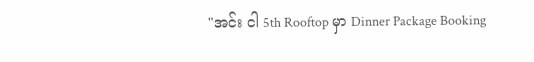"အင်း ငါ 5th Rooftop မှာ Dinner Package Booking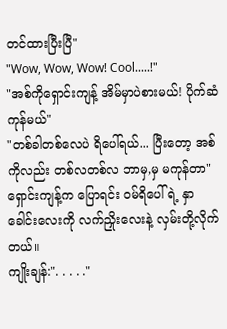တင်ထားပြီးပြီ"
"Wow, Wow, Wow! Cool.....!"
"အစ်ကိုရှောင်းကျန့် အိမ်မှာပဲစားမယ်! ပိုက်ဆံကုန်မယ်"
"တစ်ခါတစ်လေပဲ ရိပေါ်ရယ်... ပြီးတော့ အစ်ကိုလည်း တစ်လတစ်လ ဘာမှ,မှ မကုန်တာ"
ရှောင်းကျန့်က ပြောရင်း ဝမ်ရိပေါ်ရဲ့ နှာခေါင်းလေးကို လက်ညှိုးလေးနဲ့ လှမ်းတို့လိုက်တယ်။
ကျိုးချန်:". . . . ."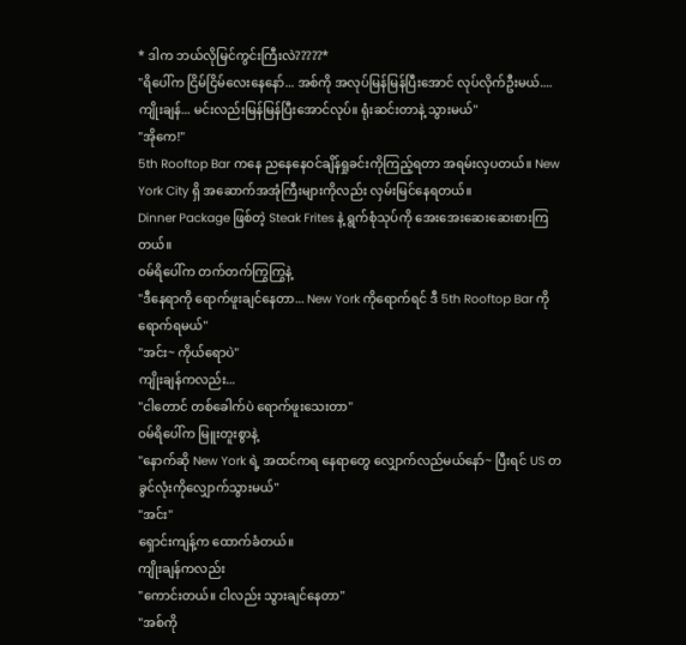* ဒါက ဘယ်လိုမြင်ကွင်းကြီးလဲ?????*
"ရိပေါ်က ငြိမ်ငြိမ်လေးနေနော်... အစ်ကို အလုပ်မြန်မြန်ပြီးအောင် လုပ်လိုက်ဦးမယ်....
ကျိုးချန်... မင်းလည်းမြန်မြန်ပြီးအောင်လုပ်။ ရုံးဆင်းတာနဲ့ သွားမယ်"
"အိုကေ!"
5th Rooftop Bar ကနေ ညနေနေဝင်ချိန်ရှုခင်းကိုကြည့်ရတာ အရမ်းလှပတယ်။ New York City ရှိ အဆောက်အအုံကြီးများကိုလည်း လှမ်းမြင်နေရတယ်။
Dinner Package ဖြစ်တဲ့ Steak Frites နဲ့ ရွက်စုံသုပ်ကို အေးအေးဆေးဆေးစားကြတယ်။
ဝမ်ရိပေါ်က တက်တက်ကြွကြွနဲ့
"ဒီနေရာကို ရောက်ဖူးချင်နေတာ... New York ကိုရောက်ရင် ဒီ 5th Rooftop Bar ကိုရောက်ရမယ်"
"အင်း~ ကိုယ်ရောပဲ"
ကျိုးချန်ကလည်း...
"ငါတောင် တစ်ခေါက်ပဲ ရောက်ဖူးသေးတာ"
ဝမ်ရိပေါ်က မြူးတူးစွာနဲ့
"နောက်ဆို New York ရဲ့ အထင်ကရ နေရာတွေ လျှောက်လည်မယ်နော်~ ပြီးရင် US တခွင်လုံးကိုလျှောက်သွားမယ်"
"အင်း"
ရှောင်းကျန့်က ထောက်ခံတယ်။
ကျိုးချန်ကလည်း
"ကောင်းတယ်။ ငါလည်း သွားချင်နေတာ"
"အစ်ကို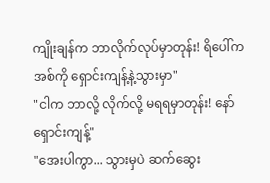ကျိုးချန်က ဘာလိုက်လုပ်မှာတုန်း! ရိပေါ်က အစ်ကို ရှောင်းကျန့်နဲ့သွားမှာ"
"ငါက ဘာလို့ လိုက်လို့ မရရမှာတုန်း! နော် ရှောင်းကျန့်"
"အေးပါကွာ... သွားမှပဲ ဆက်ဆွေး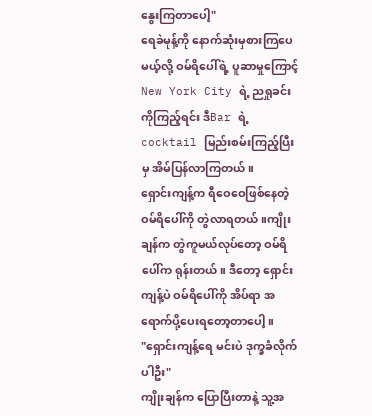နွေးကြတာပေါ့"
ရေခဲမုန့်ကို နောက်ဆုံးမှစားကြပေမယ့်လို့ ဝမ်ရိပေါ်ရဲ့ ပူဆာမှုကြောင့် New York City ရဲ့ ညရှုခင်းကိုကြည့်ရင်း ဒီBar ရဲ့ cocktail မြည်းစမ်းကြည့်ပြီးမှ အိမ်ပြန်လာကြတယ်။
ရှောင်းကျန့်က ရီဝေဝေဖြစ်နေတဲ့ ဝမ်ရိပေါ်ကို တွဲလာရတယ်။ကျိုးချန်က တွဲကူမယ်လုပ်တော့ ဝမ်ရိပေါ်က ရုန်းတယ်။ ဒီတော့ ရှောင်းကျန့်ပဲ ဝမ်ရိပေါ်ကို အိပ်ရာ အရောက်ပို့ပေးရတော့တာပေါ့။
"ရှောင်းကျန့်ရေ မင်းပဲ ဒုက္ခခံလိုက်ပါဦး"
ကျိုးချန်က ပြောပြီးတာနဲ့ သူ့အ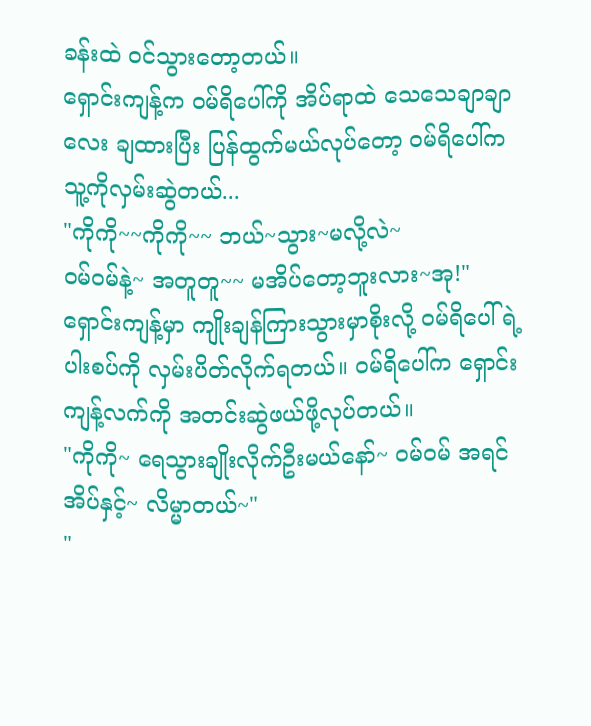ခန်းထဲ ဝင်သွားတော့တယ်။
ရှောင်းကျန့်က ဝမ်ရိပေါ်ကို အိပ်ရာထဲ သေသေချာချာလေး ချထားပြီး ပြန်ထွက်မယ်လုပ်တော့ ဝမ်ရိပေါ်က သူ့ကိုလှမ်းဆွဲတယ်...
"ကိုကို~~ကိုကို~~ ဘယ်~သွား~မလို့လဲ~
ဝမ်ဝမ်နဲ့~ အတူတူ~~ မအိပ်တော့ဘူးလား~အု!"
ရှောင်းကျန့်မှာ ကျိုးချန်ကြားသွားမှာစိုးလို့ ဝမ်ရိပေါ်ရဲ့ ပါးစပ်ကို လှမ်းပိတ်လိုက်ရတယ်။ ဝမ်ရိပေါ်က ရှောင်းကျန့်လက်ကို အတင်းဆွဲဖယ်ဖို့လုပ်တယ်။
"ကိုကို~ ရေသွားချိုးလိုက်ဦးမယ်နော်~ ဝမ်ဝမ် အရင်အိပ်နှင့်~ လိမ္မာတယ်~"
"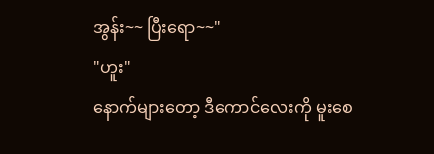အွန်း~~ ပြီးရော~~"
"ဟူး"
နောက်များတော့ ဒီကောင်လေးကို မူးစေ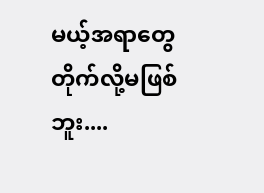မယ့်အရာတွေ တိုက်လို့မဖြစ်ဘူး....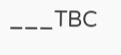___TBC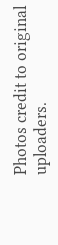Photos credit to original uploaders.